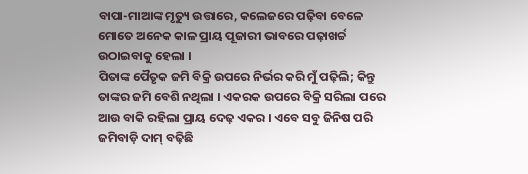ବାପା-ମାଆଙ୍କ ମୃତ୍ୟୁ ଉତ୍ତାରେ, କଲେଜରେ ପଢ଼ିବା ବେଳେ ମୋତେ ଅନେକ କାଳ ପ୍ରାୟ ପୂଜାରୀ ଭାବରେ ପଢ଼ାଖର୍ଚ୍ଚ ଉଠାଇବାକୁ ହେଲା ।
ପିତାଙ୍କ ପୈତୃକ ଜମି ବିକ୍ରି ଉପରେ ନିର୍ଭର କରି ମୁଁ ପଢ଼ିଲି; କିନ୍ତୁ ତାଙ୍କର ଜମି ବେଶି ନଥିଲା । ଏକରକ ଉପରେ ବିକ୍ରି ସରିଲା ପରେ ଆଉ ବାକି ରହିଲା ପ୍ରାୟ ଦେଢ଼ ଏକର । ଏବେ ସବୁ ଜିନିଷ ପରି ଜମିବାଡ଼ି ଦାମ୍ ବଢ଼ିଛି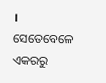। ସେତେବେଳେ ଏକରରୁ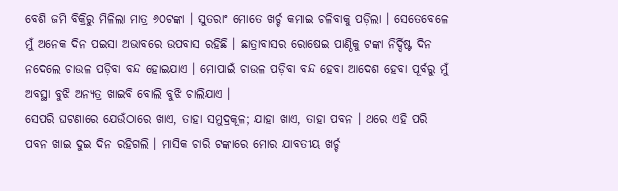ବେଶି ଜମି ବିକ୍ରିରୁ ମିଳିଲା ମାତ୍ର ୬୦ଟଙ୍କା । ସୁତରାଂ ମୋତେ ଖର୍ଚ୍ଚ କମାଇ ଚଳିବାକୁ ପଡ଼ିଲା । ସେତେବେଳେ ମୁଁ ଅନେକ ଦିନ ପଇସା ଅଭାବରେ ଉପବାସ ରହିଛି । ଛାତ୍ରାବାସର ରୋଷେଇ ପାଣ୍ଠିକୁ ଟଙ୍କା ନିର୍ଦ୍ଦିଷ୍ଟ ଦିନ ନଦେଲେ ଚାଉଳ ପଡ଼ିବା ବନ୍ଦ ହୋଇଯାଏ । ମୋପାଇଁ ଚାଉଳ ପଡ଼ିବା ବନ୍ଦ ହେବା ଆଦେଶ ହେବା ପୂର୍ବରୁ ମୁଁ ଅବସ୍ଥା ବୁଝି ଅନ୍ୟତ୍ର ଖାଇବି ବୋଲି ବୁଝି ଚାଲିଯାଏ ।
ସେପରି ଘଟଣାରେ ଯେଉଁଠାରେ ଖାଏ, ତାହା ସମୁଦ୍ରକୂଳ; ଯାହା ଖାଏ, ତାହା ପବନ । ଥରେ ଏହି ପରି ପବନ ଖାଇ ଦୁଇ ଦିନ ରହିଗଲି । ମାସିକ ଚାରି ଟଙ୍କାରେ ମୋର ଯାବତୀୟ ଖର୍ଚ୍ଚ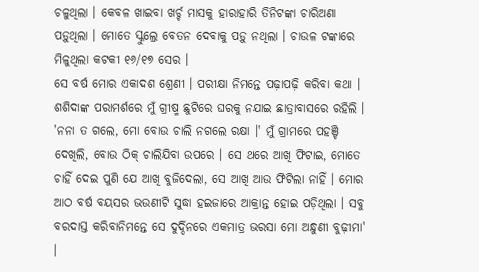ଚଳୁଥିଲା । କେବଳ ଖାଇବା ଖର୍ଚ୍ଚ ମାସକୁ ହାରାହାରି ତିନିଟଙ୍କା ଚାରିଅଣା ପଡ଼ୁଥିଲା । ମୋତେ ସ୍କୁଲ୍ରେ ବେତନ ଦେବାକୁ ପଡ଼ୁ ନଥିଲା । ଚାଉଳ ଟଙ୍କାରେ ମିଳୁଥିଲା କଟକୀ ୧୬/୧୭ ସେର ।
ସେ ବର୍ଷ ମୋର ଏକାଦଶ ଶ୍ରେଣୀ । ପରୀକ୍ଷା ନିମନ୍ତେ ପଢ଼ାପଢ଼ି କରିବା କଥା । ଶଶିଦାଙ୍କ ପରାମର୍ଶରେ ମୁଁ ଗ୍ରୀଷ୍ମ ଛୁଟିରେ ଘରକୁ ନଯାଇ ଛାତ୍ରାବାସରେ ରହିଲି ।
'ନନା ତ ଗଲେ, ମୋ ବୋଉ ଚାଲି ନଗଲେ ରକ୍ଷା ।' ମୁଁ ଗ୍ରାମରେ ପହଞ୍ଚି ଦେଖିଲି, ବୋଉ ଠିକ୍ ଚାଲିଯିବା ଉପରେ । ସେ ଥରେ ଆଖି ଫିଟାଇ, ମୋତେ ଚାହିଁ ଦେଇ ପୁଣି ଯେ ଆଖି ବୁଜିଦେଲା, ସେ ଆଖି ଆଉ ଫିଟିଲା ନାହିଁ । ମୋର ଆଠ ବର୍ଷ ବୟସର ଭଉଣୀଟି ସୁଦ୍ଧା ହଇଜାରେ ଆକ୍ରାନ୍ତ ହୋଇ ପଡ଼ିଥିଲା । ସବୁ ବରଦାସ୍ତ କରିବାନିମନ୍ତେ ସେ ଦୁର୍ଦ୍ଦିନରେ ଏକମାତ୍ର ଭରସା ମୋ ଅନ୍ଧୁଣୀ ବୁଢ଼ୀମା' ।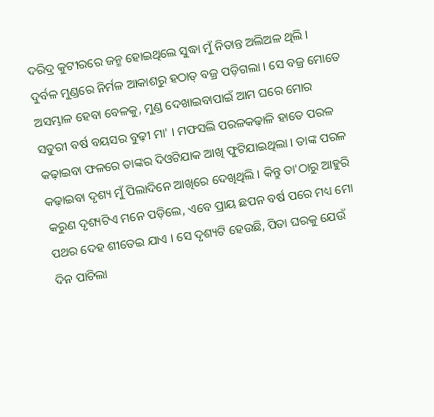ଦରିଦ୍ର କୁଟୀରରେ ଜନ୍ମ ହୋଇଥିଲେ ସୁଦ୍ଧା ମୁଁ ନିତାନ୍ତ ଅଲିଅଳ ଥିଲି । ଦୁର୍ବଳ ମୁଣ୍ଡରେ ନିର୍ମଳ ଆକାଶରୁ ହଠାତ୍ ବଜ୍ର ପଡ଼ିଗଲା । ସେ ବଜ୍ର ମୋତେ ଅସମ୍ଭାଳ ହେବା ବେଳକୁ, ମୁଣ୍ଡ ଦେଖାଇବାପାଇଁ ଆମ ଘରେ ମୋର ସତୁରୀ ବର୍ଷ ବୟସର ବୁଢ଼ୀ ମା' । ମଫସଲି ପରଳକଢ଼ାଳି ହାତେ ପରଳ କଢ଼ାଇବା ଫଳରେ ତାଙ୍କର ଦିଓଟିଯାକ ଆଖି ଫୁଟିଯାଇଥିଲା । ତାଙ୍କ ପରଳ କଢ଼ାଇବା ଦୃଶ୍ୟ ମୁଁ ପିଲାଦିନେ ଆଖିରେ ଦେଖିଥିଲି । କିନ୍ତୁ ତା'ଠାରୁ ଆହୁରି କରୁଣ ଦୃଶ୍ୟଟିଏ ମନେ ପଡ଼ିଲେ, ଏବେ ପ୍ରାୟ ଛପନ ବର୍ଷ ପରେ ମଧ୍ୟ ମୋ ପଥର ଦେହ ଶୀତେଇ ଯାଏ । ସେ ଦୃଶ୍ୟଟି ହେଉଛି, ପିତା ଘରକୁ ଯେଉଁ ଦିନ ପାଚିଲା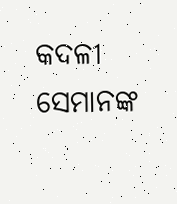କଦଳୀ
ସେମାନଙ୍କ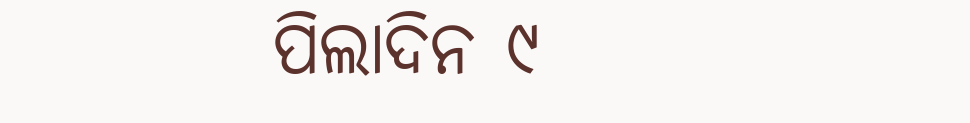ପିଲାଦିନ ୯